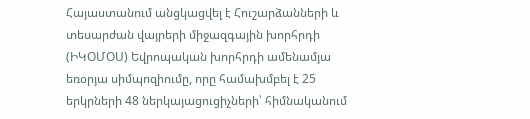Հայաստանում անցկացվել է Հուշարձանների և տեսարժան վայրերի միջազգային խորհրդի (ԻԿՕՄՕՍ) Եվրոպական խորհրդի ամենամյա եռօրյա սիմպոզիումը, որը համախմբել է 25 երկրների 48 ներկայացուցիչների՝ հիմնականում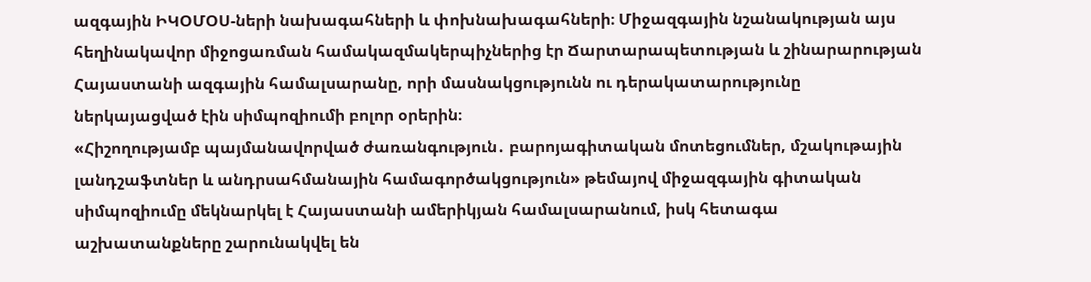ազգային ԻԿՕՄՕՍ-ների նախագահների և փոխնախագահների։ Միջազգային նշանակության այս հեղինակավոր միջոցառման համակազմակերպիչներից էր Ճարտարապետության և շինարարության Հայաստանի ազգային համալսարանը, որի մասնակցությունն ու դերակատարությունը ներկայացված էին սիմպոզիումի բոլոր օրերին։
«Հիշողությամբ պայմանավորված ժառանգություն․ բարոյագիտական մոտեցումներ, մշակութային լանդշաֆտներ և անդրսահմանային համագործակցություն» թեմայով միջազգային գիտական սիմպոզիումը մեկնարկել է Հայաստանի ամերիկյան համալսարանում, իսկ հետագա աշխատանքները շարունակվել են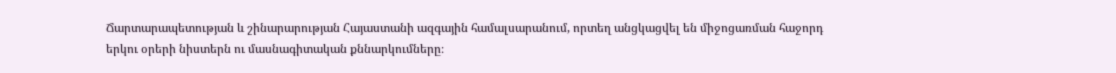Ճարտարապետության և շինարարության Հայաստանի ազգային համալսարանում, որտեղ անցկացվել են միջոցառման հաջորդ երկու օրերի նիստերն ու մասնագիտական քննարկումները։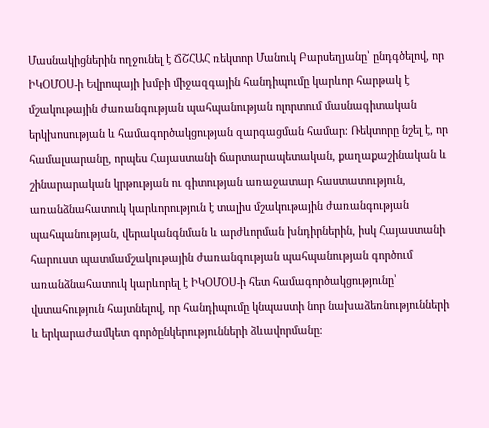Մասնակիցներին ողջունել է ՃՇՀԱՀ ռեկտոր Մանուկ Բարսեղյանը՝ ընդգծելով, որ ԻԿՕՄՕՍ-ի Եվրոպայի խմբի միջազգային հանդիպումը կարևոր հարթակ է մշակութային ժառանգության պահպանության ոլորտում մասնագիտական երկխոսության և համագործակցության զարգացման համար։ Ռեկտորը նշել է, որ համալսարանը, որպես Հայաստանի ճարտարապետական, քաղաքաշինական և շինարարական կրթության ու գիտության առաջատար հաստատություն, առանձնահատուկ կարևորություն է տալիս մշակութային ժառանգության պահպանության, վերականգնման և արժևորման խնդիրներին, իսկ Հայաստանի հարուստ պատմամշակութային ժառանգության պահպանության գործում առանձնահատուկ կարևորել է ԻԿՕՄՕՍ-ի հետ համագործակցությունը՝ վստահություն հայտնելով, որ հանդիպումը կնպաստի նոր նախաձեռնությունների և երկարաժամկետ գործընկերությունների ձևավորմանը։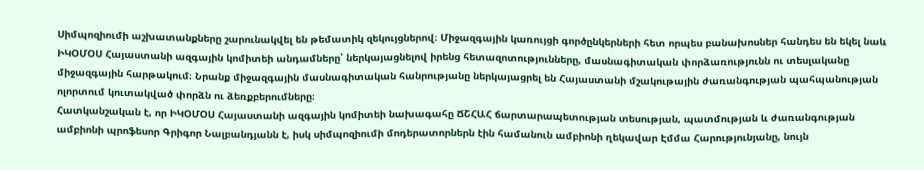Սիմպոզիումի աշխատանքները շարունակվել են թեմատիկ զեկույցներով։ Միջազգային կառույցի գործընկերների հետ որպես բանախոսներ հանդես են եկել նաև ԻԿՕՄՕՍ Հայաստանի ազգային կոմիտեի անդամները՝ ներկայացնելով իրենց հետազոտությունները, մասնագիտական փորձառությունն ու տեսլականը միջազգային հարթակում։ Նրանք միջազգային մասնագիտական հանրությանը ներկայացրել են Հայաստանի մշակութային ժառանգության պահպանության ոլորտում կուտակված փորձն ու ձեռքբերումները։
Հատկանշական է, որ ԻԿՕՄՕՍ Հայաստանի ազգային կոմիտեի նախագահը ՃՇՀԱՀ ճարտարապետության տեսության, պատմության և ժառանգության ամբիոնի պրոֆեսոր Գրիգոր Նալբանդյանն է, իսկ սիմպոզիումի մոդերատորներն էին համանուն ամբիոնի ղեկավար Էմմա Հարությունյանը, նույն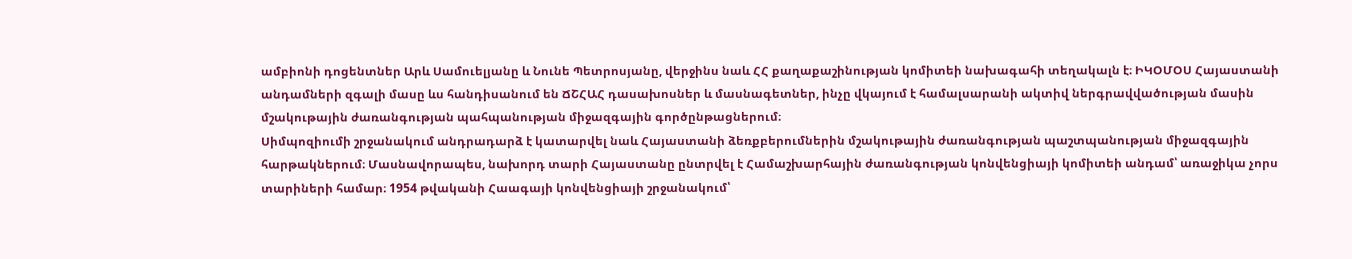ամբիոնի դոցենտներ Արև Սամուելյանը և Նունե Պետրոսյանը, վերջինս նաև ՀՀ քաղաքաշինության կոմիտեի նախագահի տեղակալն է։ ԻԿՕՄՕՍ Հայաստանի անդամների զգալի մասը ևս հանդիսանում են ՃՇՀԱՀ դասախոսներ և մասնագետներ, ինչը վկայում է համալսարանի ակտիվ ներգրավվածության մասին մշակութային ժառանգության պահպանության միջազգային գործընթացներում։
Սիմպոզիումի շրջանակում անդրադարձ է կատարվել նաև Հայաստանի ձեռքբերումներին մշակութային ժառանգության պաշտպանության միջազգային հարթակներում։ Մասնավորապես, նախորդ տարի Հայաստանը ընտրվել է Համաշխարհային ժառանգության կոնվենցիայի կոմիտեի անդամ՝ առաջիկա չորս տարիների համար։ 1954 թվականի Հաագայի կոնվենցիայի շրջանակում՝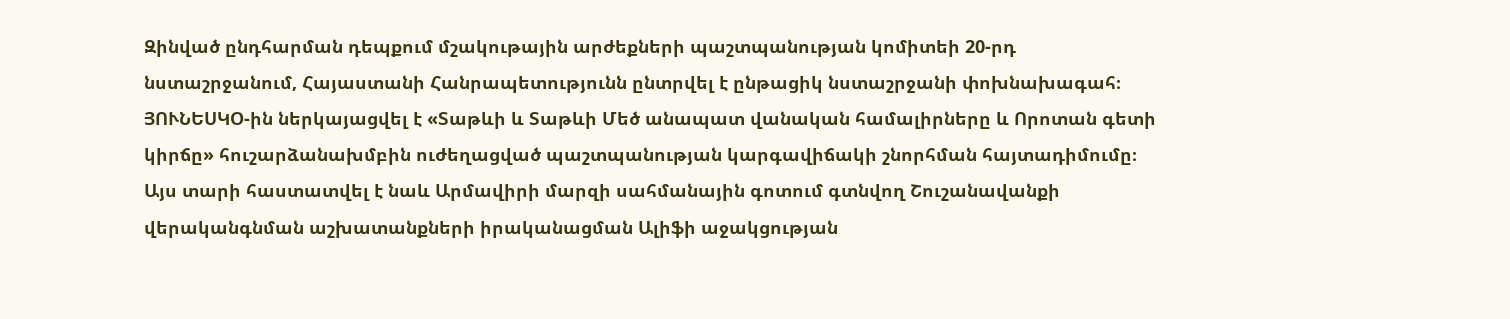Զինված ընդհարման դեպքում մշակութային արժեքների պաշտպանության կոմիտեի 20-րդ նստաշրջանում, Հայաստանի Հանրապետությունն ընտրվել է ընթացիկ նստաշրջանի փոխնախագահ։ ՅՈՒՆԵՍԿՕ-ին ներկայացվել է «Տաթևի և Տաթևի Մեծ անապատ վանական համալիրները և Որոտան գետի կիրճը» հուշարձանախմբին ուժեղացված պաշտպանության կարգավիճակի շնորհման հայտադիմումը։ Այս տարի հաստատվել է նաև Արմավիրի մարզի սահմանային գոտում գտնվող Շուշանավանքի վերականգնման աշխատանքների իրականացման Ալիֆի աջակցության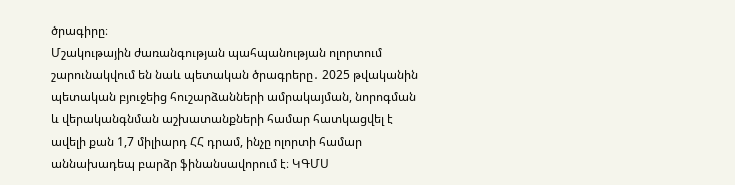ծրագիրը։
Մշակութային ժառանգության պահպանության ոլորտում շարունակվում են նաև պետական ծրագրերը․ 2025 թվականին պետական բյուջեից հուշարձանների ամրակայման, նորոգման և վերականգնման աշխատանքների համար հատկացվել է ավելի քան 1,7 միլիարդ ՀՀ դրամ, ինչը ոլորտի համար աննախադեպ բարձր ֆինանսավորում է։ ԿԳՄՍ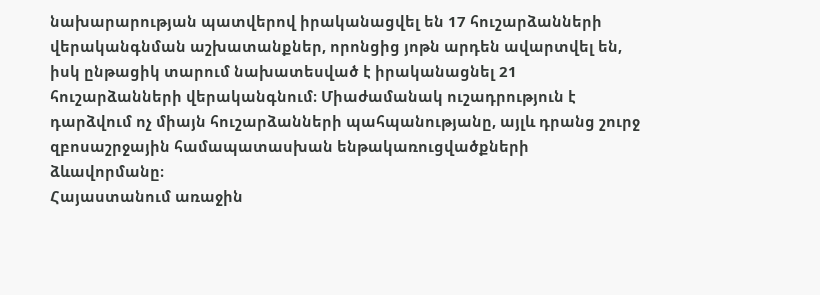նախարարության պատվերով իրականացվել են 17 հուշարձանների վերականգնման աշխատանքներ, որոնցից յոթն արդեն ավարտվել են, իսկ ընթացիկ տարում նախատեսված է իրականացնել 21 հուշարձանների վերականգնում։ Միաժամանակ ուշադրություն է դարձվում ոչ միայն հուշարձանների պահպանությանը, այլև դրանց շուրջ զբոսաշրջային համապատասխան ենթակառուցվածքների ձևավորմանը։
Հայաստանում առաջին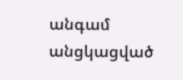անգամ անցկացված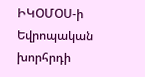ԻԿՕՄՕՍ-ի Եվրոպական խորհրդի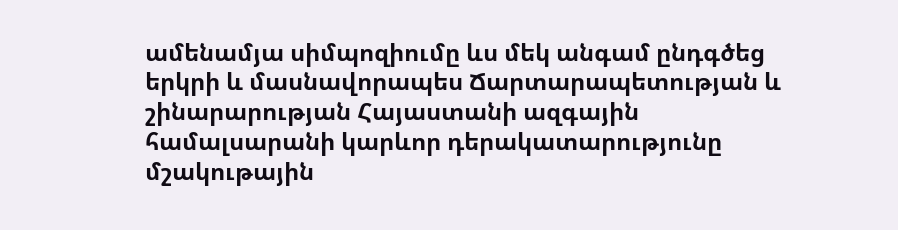ամենամյա սիմպոզիումը ևս մեկ անգամ ընդգծեց երկրի և մասնավորապես Ճարտարապետության և շինարարության Հայաստանի ազգային համալսարանի կարևոր դերակատարությունը մշակութային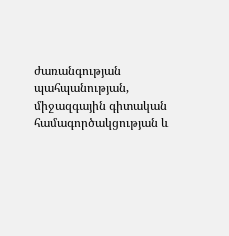ժառանգության պահպանության, միջազգային գիտական համագործակցության և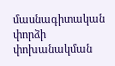մասնագիտական փորձի փոխանակման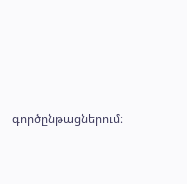գործընթացներում։